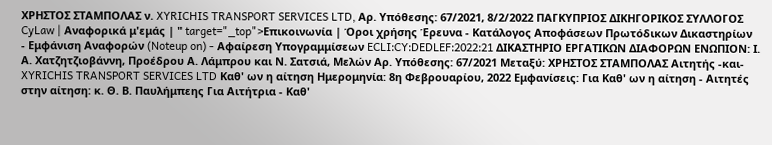ΧΡΗΣΤΟΣ ΣΤΑΜΠΟΛΑΣ ν. XYRICHIS TRANSPORT SERVICES LTD, Αρ. Υπόθεσης: 67/2021, 8/2/2022 ΠΑΓΚΥΠΡΙΟΣ ΔΙΚΗΓΟΡΙΚΟΣ ΣΥΛΛΟΓΟΣ CyLaw | Αναφορικά μ'εμάς | " target="_top">Επικοινωνία | Όροι χρήσης Έρευνα - Κατάλογος Αποφάσεων Πρωτόδικων Δικαστηρίων - Εμφάνιση Αναφορών (Noteup on) - Αφαίρεση Υπογραμμίσεων ECLI:CY:DEDLEF:2022:21 ΔΙΚΑΣΤΗΡΙΟ ΕΡΓΑΤΙΚΩΝ ΔΙΑΦΟΡΩΝ ΕΝΩΠΙΟΝ: Ι. Α. Χατζητζιοβάννη, Προέδρου Α. Λάμπρου και Ν. Σατσιά, Μελών Αρ. Υπόθεσης: 67/2021 Μεταξύ: ΧΡΗΣΤΟΣ ΣΤΑΜΠΟΛΑΣ Αιτητής -και- XYRICHIS TRANSPORT SERVICES LTD Καθ' ων η αίτηση Ημερομηνία: 8η Φεβρουαρίου, 2022 Εμφανίσεις: Για Καθ' ων η αίτηση - Αιτητές στην αίτηση: κ. Θ. Β. Παυλήμπεης Για Αιτήτρια - Καθ'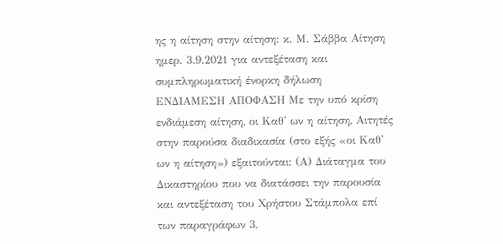ης η αίτηση στην αίτηση: κ. Μ. Σάββα Αίτηση ημερ. 3.9.2021 για αντεξέταση και συμπληρωματική ένορκη δήλωση ΕΝΔΙΑΜΕΣΗ ΑΠΟΦΑΣΗ Με την υπό κρίση ενδιάμεση αίτηση, οι Καθ' ων η αίτηση, Αιτητές στην παρούσα διαδικασία (στο εξής «οι Καθ' ων η αίτηση») εξαιτούνται: (Α) Διάταγμα του Δικαστηρίου που να διατάσσει την παρουσία και αντεξέταση του Χρήστου Στάμπολα επί των παραγράφων 3,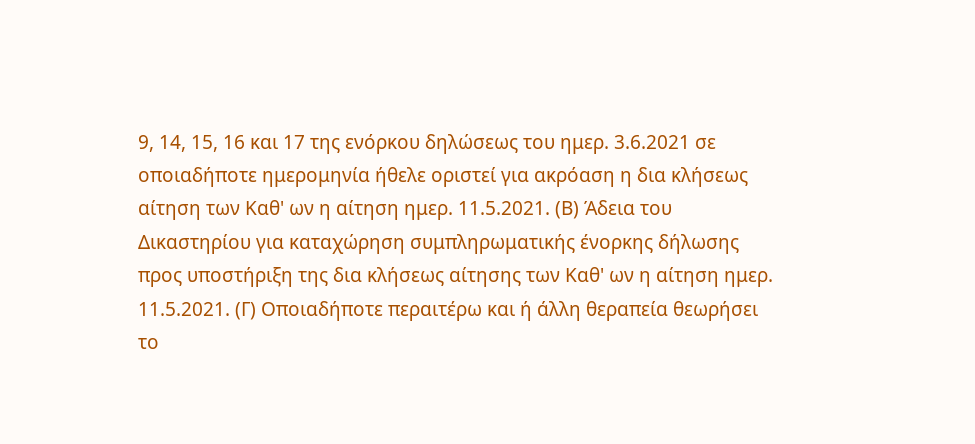9, 14, 15, 16 και 17 της ενόρκου δηλώσεως του ημερ. 3.6.2021 σε οποιαδήποτε ημερομηνία ήθελε οριστεί για ακρόαση η δια κλήσεως αίτηση των Καθ' ων η αίτηση ημερ. 11.5.2021. (Β) Άδεια του Δικαστηρίου για καταχώρηση συμπληρωματικής ένορκης δήλωσης προς υποστήριξη της δια κλήσεως αίτησης των Καθ' ων η αίτηση ημερ. 11.5.2021. (Γ) Οποιαδήποτε περαιτέρω και ή άλλη θεραπεία θεωρήσει το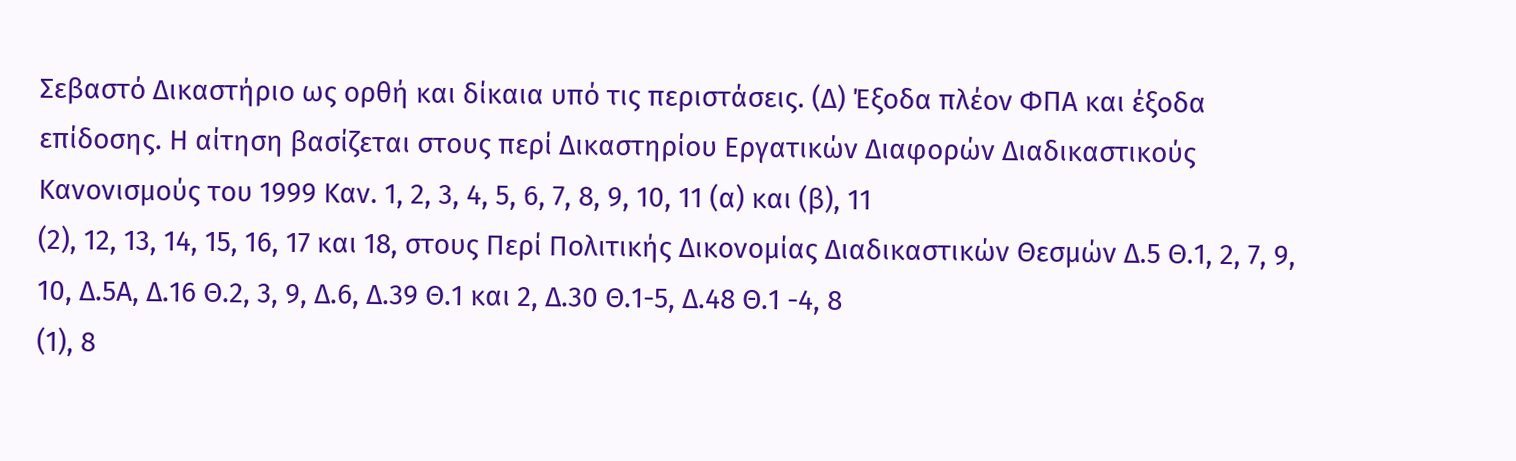Σεβαστό Δικαστήριο ως ορθή και δίκαια υπό τις περιστάσεις. (Δ) Έξοδα πλέον ΦΠΑ και έξοδα επίδοσης. Η αίτηση βασίζεται στους περί Δικαστηρίου Εργατικών Διαφορών Διαδικαστικούς Κανονισμούς του 1999 Καν. 1, 2, 3, 4, 5, 6, 7, 8, 9, 10, 11 (α) και (β), 11
(2), 12, 13, 14, 15, 16, 17 και 18, στους Περί Πολιτικής Δικονομίας Διαδικαστικών Θεσμών Δ.5 Θ.1, 2, 7, 9, 10, Δ.5Α, Δ.16 Θ.2, 3, 9, Δ.6, Δ.39 Θ.1 και 2, Δ.30 Θ.1-5, Δ.48 Θ.1 -4, 8
(1), 8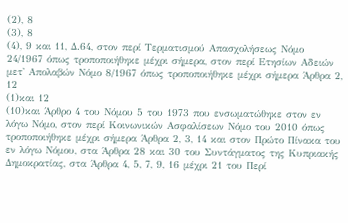(2), 8
(3), 8
(4), 9 και 11, Δ.64, στον περί Τερματισμού Απασχολήσεως Νόμο 24/1967 όπως τροποποιήθηκε μέχρι σήμερα, στον περί Ετησίων Αδειών μετ' Απολαβών Νόμο 8/1967 όπως τροποποιήθηκε μέχρι σήμερα Άρθρα 2, 12
(1)και 12
(10)και Άρθρο 4 του Νόμου 5 του 1973 που ενσωματώθηκε στον εν λόγω Νόμο, στον περί Κοινωνικών Ασφαλίσεων Νόμο του 2010 όπως τροποποιήθηκε μέχρι σήμερα Άρθρα 2, 3, 14 και στον Πρώτο Πίνακα του εν λόγω Νόμου, στα Άρθρα 28 και 30 του Συντάγματος της Κυπριακής Δημοκρατίας, στα Άρθρα 4, 5, 7, 9, 16 μέχρι 21 του Περί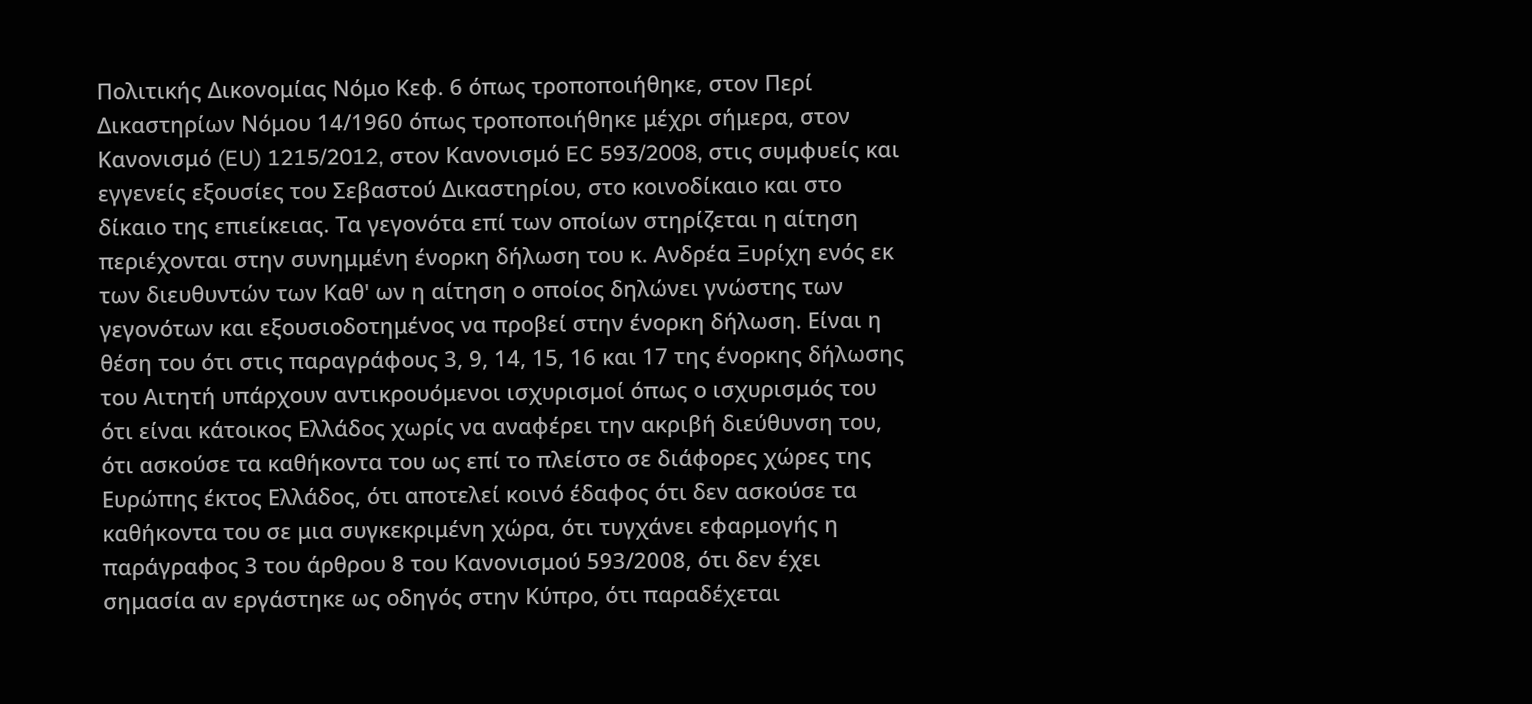Πολιτικής Δικονομίας Νόμο Κεφ. 6 όπως τροποποιήθηκε, στον Περί Δικαστηρίων Νόμου 14/1960 όπως τροποποιήθηκε μέχρι σήμερα, στον Κανονισμό (EU) 1215/2012, στον Κανονισμό EC 593/2008, στις συμφυείς και εγγενείς εξουσίες του Σεβαστού Δικαστηρίου, στο κοινοδίκαιο και στο δίκαιο της επιείκειας. Τα γεγονότα επί των οποίων στηρίζεται η αίτηση περιέχονται στην συνημμένη ένορκη δήλωση του κ. Ανδρέα Ξυρίχη ενός εκ των διευθυντών των Καθ' ων η αίτηση ο οποίος δηλώνει γνώστης των γεγονότων και εξουσιοδοτημένος να προβεί στην ένορκη δήλωση. Είναι η θέση του ότι στις παραγράφους 3, 9, 14, 15, 16 και 17 της ένορκης δήλωσης του Αιτητή υπάρχουν αντικρουόμενοι ισχυρισμοί όπως ο ισχυρισμός του ότι είναι κάτοικος Ελλάδος χωρίς να αναφέρει την ακριβή διεύθυνση του, ότι ασκούσε τα καθήκοντα του ως επί το πλείστο σε διάφορες χώρες της Ευρώπης έκτος Ελλάδος, ότι αποτελεί κοινό έδαφος ότι δεν ασκούσε τα καθήκοντα του σε μια συγκεκριμένη χώρα, ότι τυγχάνει εφαρμογής η παράγραφος 3 του άρθρου 8 του Κανονισμού 593/2008, ότι δεν έχει σημασία αν εργάστηκε ως οδηγός στην Κύπρο, ότι παραδέχεται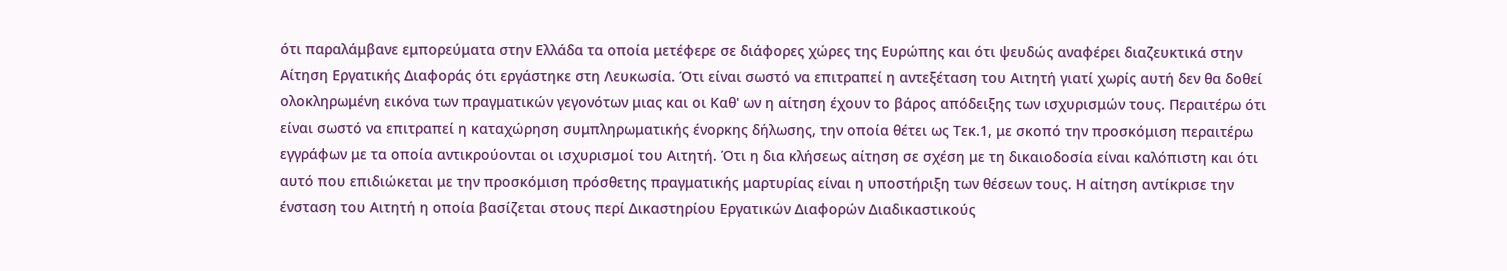ότι παραλάμβανε εμπορεύματα στην Ελλάδα τα οποία μετέφερε σε διάφορες χώρες της Ευρώπης και ότι ψευδώς αναφέρει διαζευκτικά στην Αίτηση Εργατικής Διαφοράς ότι εργάστηκε στη Λευκωσία. Ότι είναι σωστό να επιτραπεί η αντεξέταση του Αιτητή γιατί χωρίς αυτή δεν θα δοθεί ολοκληρωμένη εικόνα των πραγματικών γεγονότων μιας και οι Καθ' ων η αίτηση έχουν το βάρος απόδειξης των ισχυρισμών τους. Περαιτέρω ότι είναι σωστό να επιτραπεί η καταχώρηση συμπληρωματικής ένορκης δήλωσης, την οποία θέτει ως Τεκ.1, με σκοπό την προσκόμιση περαιτέρω εγγράφων με τα οποία αντικρούονται οι ισχυρισμοί του Αιτητή. Ότι η δια κλήσεως αίτηση σε σχέση με τη δικαιοδοσία είναι καλόπιστη και ότι αυτό που επιδιώκεται με την προσκόμιση πρόσθετης πραγματικής μαρτυρίας είναι η υποστήριξη των θέσεων τους. Η αίτηση αντίκρισε την ένσταση του Αιτητή η οποία βασίζεται στους περί Δικαστηρίου Εργατικών Διαφορών Διαδικαστικούς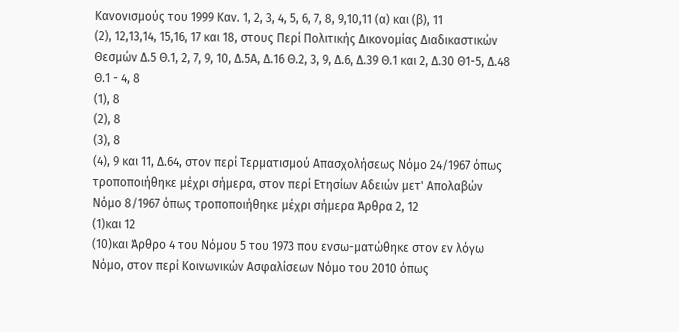Κανονισμούς του 1999 Καν. 1, 2, 3, 4, 5, 6, 7, 8, 9,10,11 (α) και (β), 11
(2), 12,13,14, 15,16, 17 και 18, στους Περί Πολιτικής Δικονομίας Διαδικαστικών Θεσμών Δ.5 Θ.1, 2, 7, 9, 10, Δ.5Α, Δ.16 Θ.2, 3, 9, Δ.6, Δ.39 Θ.1 και 2, Δ.30 Θ1-5, Δ.48 Θ.1 - 4, 8
(1), 8
(2), 8
(3), 8
(4), 9 και 11, Δ.64, στον περί Τερματισμού Απασχολήσεως Νόμο 24/1967 όπως τροποποιήθηκε μέχρι σήμερα, στον περί Ετησίων Αδειών μετ' Απολαβών Νόμο 8/1967 όπως τροποποιήθηκε μέχρι σήμερα Άρθρα 2, 12
(1)και 12
(10)και Άρθρο 4 του Νόμου 5 του 1973 που ενσω-ματώθηκε στον εν λόγω Νόμο, στον περί Κοινωνικών Ασφαλίσεων Νόμο του 2010 όπως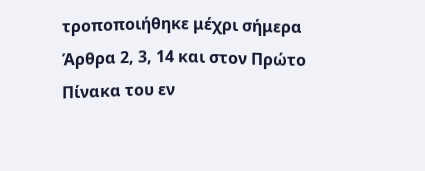τροποποιήθηκε μέχρι σήμερα Άρθρα 2, 3, 14 και στον Πρώτο Πίνακα του εν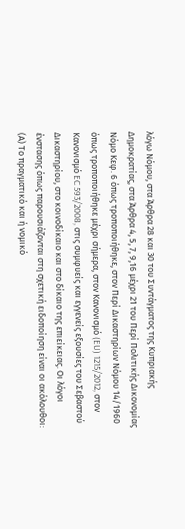λόγω Νόμου, στα Άρθρα 28 και 30 του Συντάγματος της Κυπριακής Δημοκρατίας, στα Άρθρα 4, 5, 7, 9,16 μέχρι 21 του Περί Πολιτικής Δικονομίας Νόμο Κεφ. 6 όπως τροποποιήθηκε, στον Περί Δικαστηρίων Νόμου 14/1960 όπως τροποποιήθηκε μέχρι σήμερα, στον Κανονισμό (EU) 1215/2012, στον Κανονισμό EC 593/2008, στις συμφυείς και εγγενείς εξουσίες του Σεβαστού Δικαστηρίου, στο κοινοδίκαιο και στο δίκαιο της επιείκειας. Οι λόγοι ένστασης όπως παρουσιάζονται στη σχετική ειδοποίηση είναι οι ακόλουθοι: (Α) Το πραγματικό και ή νομικό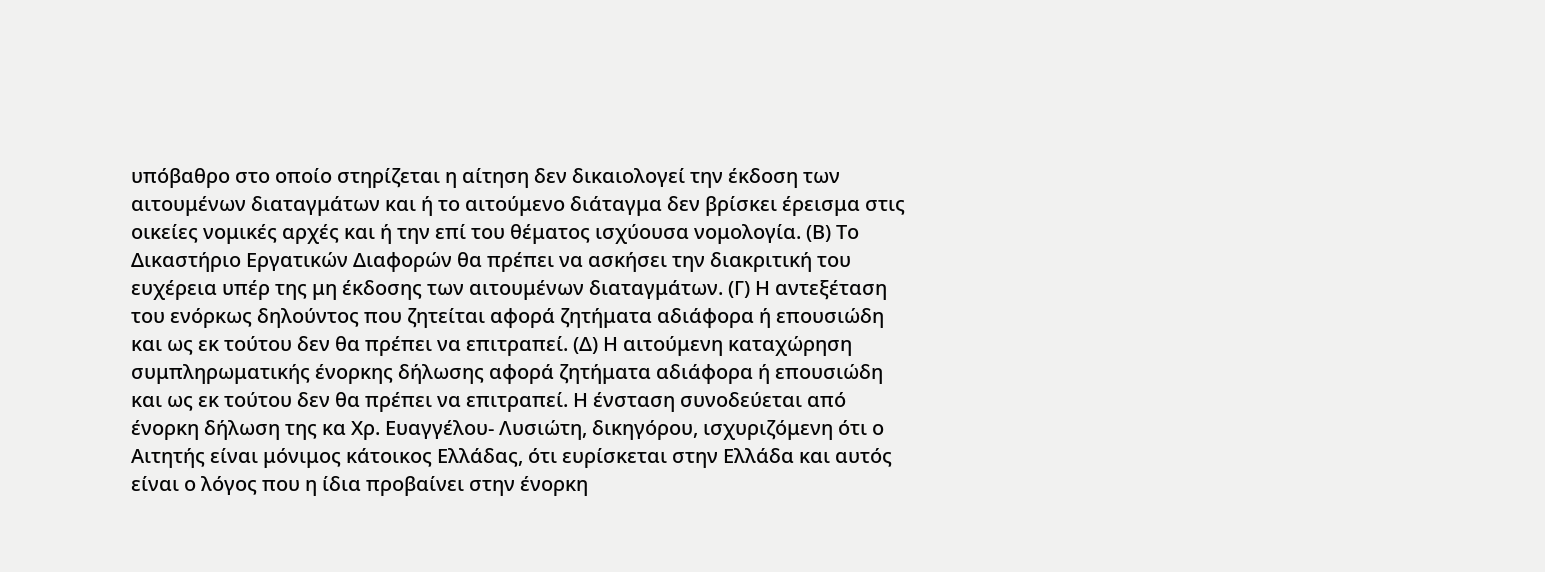υπόβαθρο στο οποίο στηρίζεται η αίτηση δεν δικαιολογεί την έκδοση των αιτουμένων διαταγμάτων και ή το αιτούμενο διάταγμα δεν βρίσκει έρεισμα στις οικείες νομικές αρχές και ή την επί του θέματος ισχύουσα νομολογία. (Β) Το Δικαστήριο Εργατικών Διαφορών θα πρέπει να ασκήσει την διακριτική του ευχέρεια υπέρ της μη έκδοσης των αιτουμένων διαταγμάτων. (Γ) Η αντεξέταση του ενόρκως δηλούντος που ζητείται αφορά ζητήματα αδιάφορα ή επουσιώδη και ως εκ τούτου δεν θα πρέπει να επιτραπεί. (Δ) Η αιτούμενη καταχώρηση συμπληρωματικής ένορκης δήλωσης αφορά ζητήματα αδιάφορα ή επουσιώδη και ως εκ τούτου δεν θα πρέπει να επιτραπεί. Η ένσταση συνοδεύεται από ένορκη δήλωση της κα Χρ. Ευαγγέλου- Λυσιώτη, δικηγόρου, ισχυριζόμενη ότι ο Αιτητής είναι μόνιμος κάτοικος Ελλάδας, ότι ευρίσκεται στην Ελλάδα και αυτός είναι ο λόγος που η ίδια προβαίνει στην ένορκη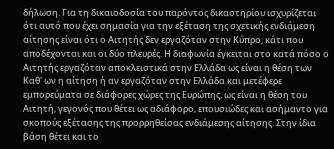δήλωση. Για τη δικαιοδοσία του παρόντος δικαστηρίου ισχυρίζεται ότι αυτό που έχει σημασία για την εξέταση της σχετικής ενδιάμεση αίτησης είναι ότι ο Αιτητής δεν εργαζόταν στην Κύπρο, κάτι που αποδέχονται και οι δύο πλευρές. Η διαφωνία έγκειται στο κατά πόσο ο Αιτητής εργαζόταν αποκλειστικά στην Ελλάδα ως είναι η θέση των Καθ' ων η αίτηση ή αν εργαζόταν στην Ελλάδα και μετέφερε εμπορεύματα σε διάφορες χώρες της Ευρώπης, ως είναι η θέση του Αιτητή, γεγονός που θέτει ως αδιάφορο, επουσιώδες και ασήμαντο για σκοπούς εξέτασης της προρρηθείσας ενδιάμεσης αίτησης. Στην ίδια βάση θέτει και το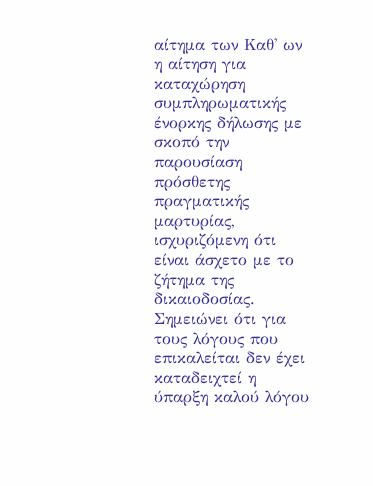αίτημα των Καθ' ων η αίτηση για καταχώρηση συμπληρωματικής ένορκης δήλωσης με σκοπό την παρουσίαση πρόσθετης πραγματικής μαρτυρίας, ισχυριζόμενη ότι είναι άσχετο με το ζήτημα της δικαιοδοσίας. Σημειώνει ότι για τους λόγους που επικαλείται δεν έχει καταδειχτεί η ύπαρξη καλού λόγου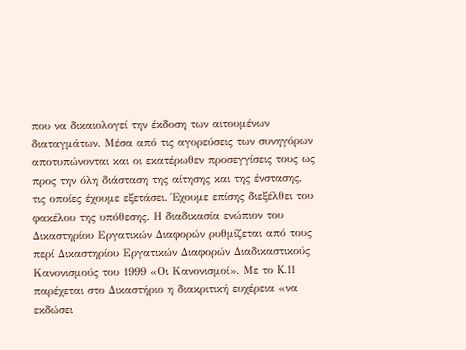που να δικαιολογεί την έκδοση των αιτουμένων διαταγμάτων. Μέσα από τις αγορεύσεις των συνηγόρων αποτυπώνονται και οι εκατέρωθεν προσεγγίσεις τους ως προς την όλη διάσταση της αίτησης και της ένστασης, τις οποίες έχουμε εξετάσει. Έχουμε επίσης διεξέλθει του φακέλου της υπόθεσης. Η διαδικασία ενώπιον του Δικαστηρίου Εργατικών Διαφορών ρυθμίζεται από τους περί Δικαστηρίου Εργατικών Διαφορών Διαδικαστικούς Κανονισμούς του 1999 «Οι Κανονισμοί». Με το K.11 παρέχεται στο Δικαστήριο η διακριτική ευχέρεια «να εκδώσει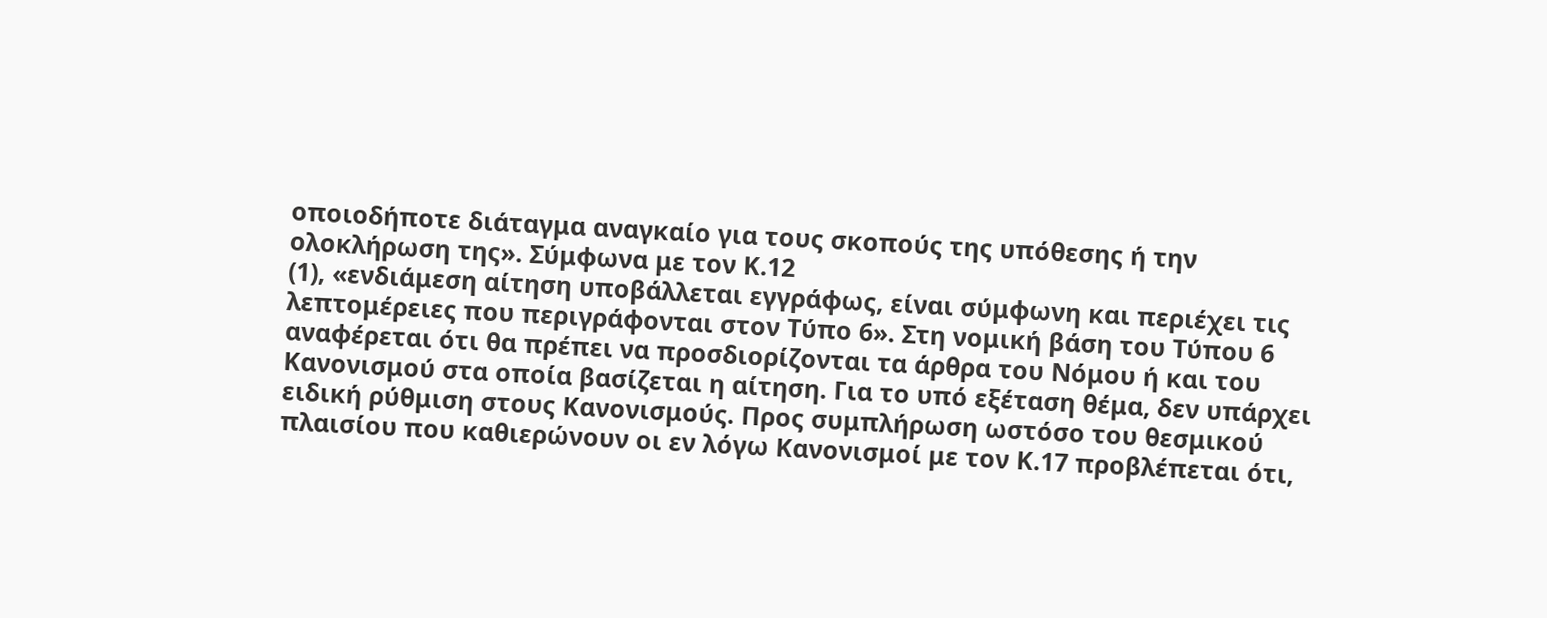οποιοδήποτε διάταγμα αναγκαίο για τους σκοπούς της υπόθεσης ή την ολοκλήρωση της». Σύμφωνα με τον Κ.12
(1), «ενδιάμεση αίτηση υποβάλλεται εγγράφως, είναι σύμφωνη και περιέχει τις λεπτομέρειες που περιγράφονται στον Τύπο 6». Στη νομική βάση του Τύπου 6 αναφέρεται ότι θα πρέπει να προσδιορίζονται τα άρθρα του Νόμου ή και του Κανονισμού στα οποία βασίζεται η αίτηση. Για το υπό εξέταση θέμα, δεν υπάρχει ειδική ρύθμιση στους Κανονισμούς. Προς συμπλήρωση ωστόσο του θεσμικού πλαισίου που καθιερώνουν οι εν λόγω Κανονισμοί με τον Κ.17 προβλέπεται ότι,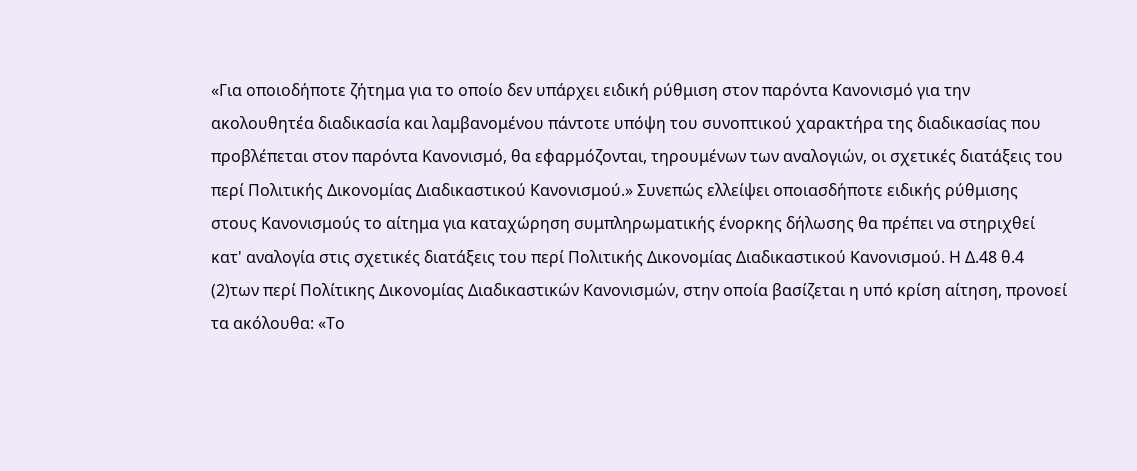«Για οποιοδήποτε ζήτημα για το οποίο δεν υπάρχει ειδική ρύθμιση στον παρόντα Κανονισμό για την ακολουθητέα διαδικασία και λαμβανομένου πάντοτε υπόψη του συνοπτικού χαρακτήρα της διαδικασίας που προβλέπεται στον παρόντα Κανονισμό, θα εφαρμόζονται, τηρουμένων των αναλογιών, οι σχετικές διατάξεις του περί Πολιτικής Δικονομίας Διαδικαστικού Κανονισμού.» Συνεπώς ελλείψει οποιασδήποτε ειδικής ρύθμισης στους Κανονισμούς το αίτημα για καταχώρηση συμπληρωματικής ένορκης δήλωσης θα πρέπει να στηριχθεί κατ' αναλογία στις σχετικές διατάξεις του περί Πολιτικής Δικονομίας Διαδικαστικού Κανονισμού. Η Δ.48 θ.4
(2)των περί Πολίτικης Δικονομίας Διαδικαστικών Κανονισμών, στην οποία βασίζεται η υπό κρίση αίτηση, προνοεί τα ακόλουθα: «Το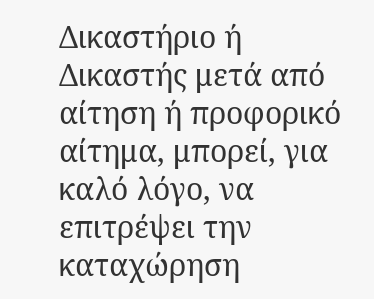Δικαστήριο ή Δικαστής μετά από αίτηση ή προφορικό αίτημα, μπορεί, για καλό λόγο, να επιτρέψει την καταχώρηση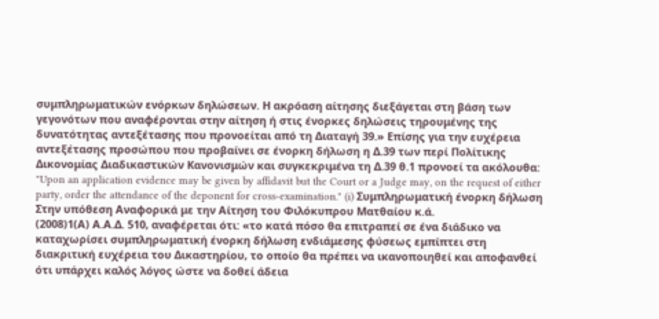συμπληρωματικών ενόρκων δηλώσεων. Η ακρόαση αίτησης διεξάγεται στη βάση των γεγονότων που αναφέρονται στην αίτηση ή στις ένορκες δηλώσεις τηρουμένης της δυνατότητας αντεξέτασης που προνοείται από τη Διαταγή 39.» Επίσης για την ευχέρεια αντεξέτασης προσώπου που προβαίνει σε ένορκη δήλωση η Δ.39 των περί Πολίτικης Δικονομίας Διαδικαστικών Κανονισμών και συγκεκριμένα τη Δ.39 θ.1 προνοεί τα ακόλουθα: "Upon an application evidence may be given by affidavit but the Court or a Judge may, on the request of either party, order the attendance of the deponent for cross-examination." (i) Συμπληρωματική ένορκη δήλωση Στην υπόθεση Αναφορικά με την Αίτηση του Φιλόκυπρου Ματθαίου κ.ά.
(2008)1(Α) Α.Α.Δ. 510, αναφέρεται ότι: «το κατά πόσο θα επιτραπεί σε ένα διάδικο να καταχωρίσει συμπληρωματική ένορκη δήλωση ενδιάμεσης φύσεως εμπίπτει στη διακριτική ευχέρεια του Δικαστηρίου, το οποίο θα πρέπει να ικανοποιηθεί και αποφανθεί ότι υπάρχει καλός λόγος ώστε να δοθεί άδεια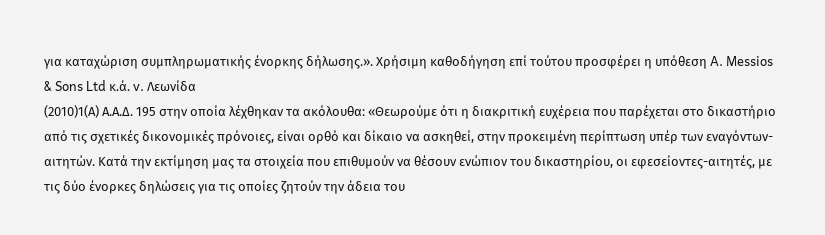για καταχώριση συμπληρωματικής ένορκης δήλωσης.». Χρήσιμη καθοδήγηση επί τούτου προσφέρει η υπόθεση A. Messios & Sons Ltd κ.ά. v. Λεωνίδα
(2010)1(Α) Α.Α.Δ. 195 στην οποία λέχθηκαν τα ακόλουθα: «Θεωρούμε ότι η διακριτική ευχέρεια που παρέχεται στο δικαστήριο από τις σχετικές δικονομικές πρόνοιες, είναι ορθό και δίκαιο να ασκηθεί, στην προκειμένη περίπτωση υπέρ των εναγόντων-αιτητών. Κατά την εκτίμηση μας τα στοιχεία που επιθυμούν να θέσουν ενώπιον του δικαστηρίου, οι εφεσείοντες-αιτητές, με τις δύο ένορκες δηλώσεις για τις οποίες ζητούν την άδεια του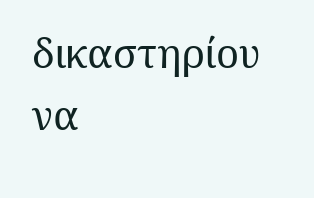δικαστηρίου να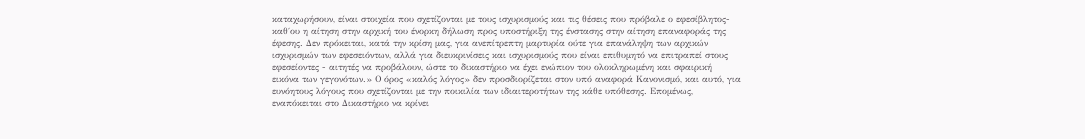καταχωρήσουν, είναι στοιχεία που σχετίζονται με τους ισχυρισμούς και τις θέσεις που πρόβαλε ο εφεσίβλητος-καθ΄ου η αίτηση στην αρχική του ένορκη δήλωση προς υποστήριξη της ένστασης στην αίτηση επαναφοράς της έφεσης. Δεν πρόκειται, κατά την κρίση μας, για ανεπίτρεπτη μαρτυρία ούτε για επανάληψη των αρχικών ισχυρισμών των εφεσειόντων, αλλά για διευκρινίσεις και ισχυρισμούς που είναι επιθυμητό να επιτραπεί στους εφεσείοντες - αιτητές να προβάλουν, ώστε το δικαστήριο να έχει ενώπιον του ολοκληρωμένη και σφαιρική εικόνα των γεγονότων.» Ο όρος «καλός λόγος» δεν προσδιορίζεται στον υπό αναφορά Κανονισμό, και αυτό, για ευνόητους λόγους που σχετίζονται με την ποικιλία των ιδιαιτεροτήτων της κάθε υπόθεσης. Επομένως, εναπόκειται στο Δικαστήριο να κρίνει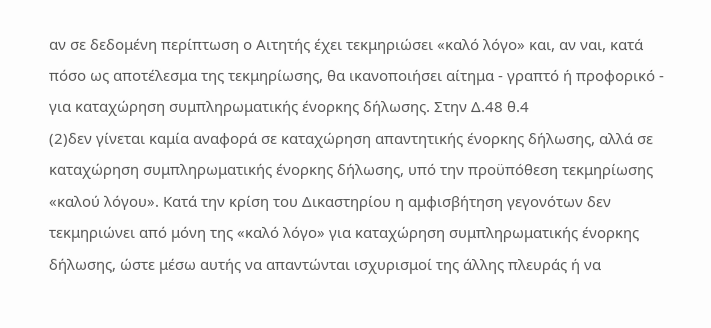αν σε δεδομένη περίπτωση ο Αιτητής έχει τεκμηριώσει «καλό λόγο» και, αν ναι, κατά πόσο ως αποτέλεσμα της τεκμηρίωσης, θα ικανοποιήσει αίτημα - γραπτό ή προφορικό - για καταχώρηση συμπληρωματικής ένορκης δήλωσης. Στην Δ.48 θ.4
(2)δεν γίνεται καμία αναφορά σε καταχώρηση απαντητικής ένορκης δήλωσης, αλλά σε καταχώρηση συμπληρωματικής ένορκης δήλωσης, υπό την προϋπόθεση τεκμηρίωσης «καλού λόγου». Κατά την κρίση του Δικαστηρίου η αμφισβήτηση γεγονότων δεν τεκμηριώνει από μόνη της «καλό λόγο» για καταχώρηση συμπληρωματικής ένορκης δήλωσης, ώστε μέσω αυτής να απαντώνται ισχυρισμοί της άλλης πλευράς ή να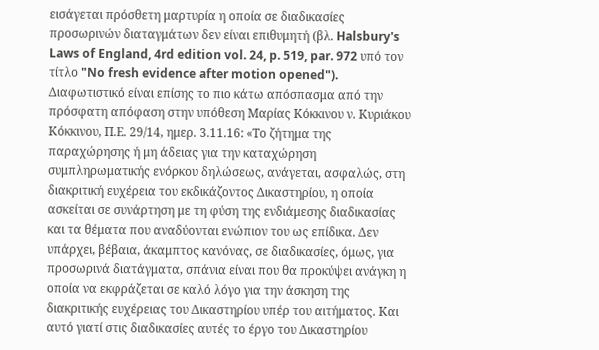εισάγεται πρόσθετη μαρτυρία η οποία σε διαδικασίες προσωρινών διαταγμάτων δεν είναι επιθυμητή (βλ. Halsbury's Laws of England, 4rd edition vol. 24, p. 519, par. 972 υπό τον τίτλο "No fresh evidence after motion opened"). Διαφωτιστικό είναι επίσης το πιο κάτω απόσπασμα από την πρόσφατη απόφαση στην υπόθεση Μαρίας Κόκκινου ν. Κυριάκου Κόκκινου, Π.Ε. 29/14, ημερ. 3.11.16: «Το ζήτημα της παραχώρησης ή μη άδειας για την καταχώρηση συμπληρωματικής ενόρκου δηλώσεως, ανάγεται, ασφαλώς, στη διακριτική ευχέρεια του εκδικάζοντος Δικαστηρίου, η οποία ασκείται σε συνάρτηση με τη φύση της ενδιάμεσης διαδικασίας και τα θέματα που αναδύονται ενώπιον του ως επίδικα. Δεν υπάρχει, βέβαια, άκαμπτος κανόνας, σε διαδικασίες, όμως, για προσωρινά διατάγματα, σπάνια είναι που θα προκύψει ανάγκη η οποία να εκφράζεται σε καλό λόγο για την άσκηση της διακριτικής ευχέρειας του Δικαστηρίου υπέρ του αιτήματος. Και αυτό γιατί στις διαδικασίες αυτές το έργο του Δικαστηρίου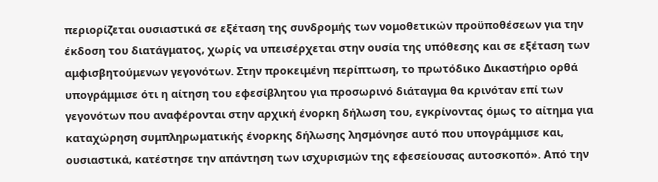περιορίζεται ουσιαστικά σε εξέταση της συνδρομής των νομοθετικών προϋποθέσεων για την έκδοση του διατάγματος, χωρίς να υπεισέρχεται στην ουσία της υπόθεσης και σε εξέταση των αμφισβητούμενων γεγονότων. Στην προκειμένη περίπτωση, το πρωτόδικο Δικαστήριο ορθά υπογράμμισε ότι η αίτηση του εφεσίβλητου για προσωρινό διάταγμα θα κρινόταν επί των γεγονότων που αναφέρονται στην αρχική ένορκη δήλωση του, εγκρίνοντας όμως το αίτημα για καταχώρηση συμπληρωματικής ένορκης δήλωσης λησμόνησε αυτό που υπογράμμισε και, ουσιαστικά, κατέστησε την απάντηση των ισχυρισμών της εφεσείουσας αυτοσκοπό». Από την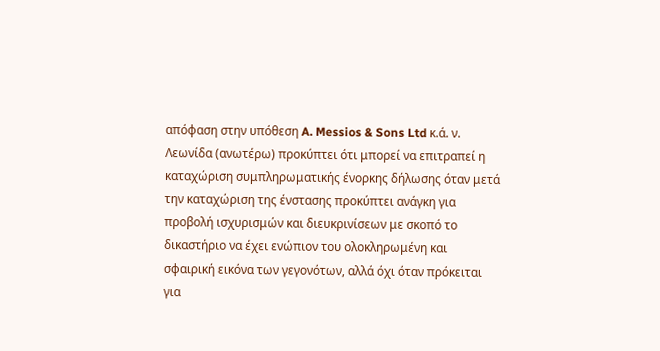απόφαση στην υπόθεση A. Messios & Sons Ltd κ.ά. ν. Λεωνίδα (ανωτέρω) προκύπτει ότι μπορεί να επιτραπεί η καταχώριση συμπληρωματικής ένορκης δήλωσης όταν μετά την καταχώριση της ένστασης προκύπτει ανάγκη για προβολή ισχυρισμών και διευκρινίσεων με σκοπό το δικαστήριο να έχει ενώπιον του ολοκληρωμένη και σφαιρική εικόνα των γεγονότων, αλλά όχι όταν πρόκειται για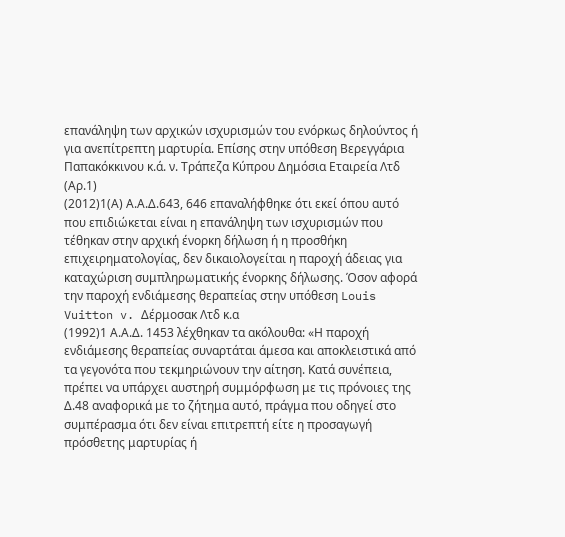επανάληψη των αρχικών ισχυρισμών του ενόρκως δηλούντος ή για ανεπίτρεπτη μαρτυρία. Επίσης στην υπόθεση Βερεγγάρια Παπακόκκινου κ.ά. ν. Τράπεζα Κύπρου Δημόσια Εταιρεία Λτδ (Αρ.1)
(2012)1(Α) Α.Α.Δ.643, 646 επαναλήφθηκε ότι εκεί όπου αυτό που επιδιώκεται είναι η επανάληψη των ισχυρισμών που τέθηκαν στην αρχική ένορκη δήλωση ή η προσθήκη επιχειρηματολογίας, δεν δικαιολογείται η παροχή άδειας για καταχώριση συμπληρωματικής ένορκης δήλωσης. Όσον αφορά την παροχή ενδιάμεσης θεραπείας στην υπόθεση Louis Vuitton v. Δέρμοσακ Λτδ κ.α
(1992)1 Α.Α.Δ. 1453 λέχθηκαν τα ακόλουθα: «Η παροχή ενδιάμεσης θεραπείας συναρτάται άμεσα και αποκλειστικά από τα γεγονότα που τεκμηριώνουν την αίτηση. Κατά συνέπεια, πρέπει να υπάρχει αυστηρή συμμόρφωση με τις πρόνοιες της Δ.48 αναφορικά με το ζήτημα αυτό, πράγμα που οδηγεί στο συμπέρασμα ότι δεν είναι επιτρεπτή είτε η προσαγωγή πρόσθετης μαρτυρίας ή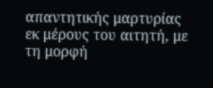απαντητικής μαρτυρίας εκ μέρους του αιτητή, με τη μορφή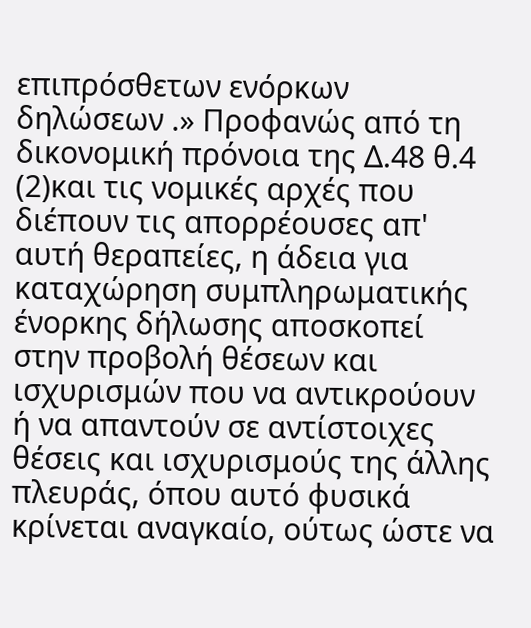επιπρόσθετων ενόρκων δηλώσεων .» Προφανώς από τη δικονομική πρόνοια της Δ.48 θ.4
(2)και τις νομικές αρχές που διέπουν τις απορρέουσες απ' αυτή θεραπείες, η άδεια για καταχώρηση συμπληρωματικής ένορκης δήλωσης αποσκοπεί στην προβολή θέσεων και ισχυρισμών που να αντικρούουν ή να απαντούν σε αντίστοιχες θέσεις και ισχυρισμούς της άλλης πλευράς, όπου αυτό φυσικά κρίνεται αναγκαίο, ούτως ώστε να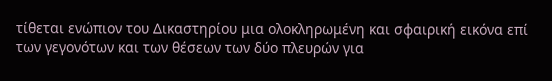τίθεται ενώπιον του Δικαστηρίου μια ολοκληρωμένη και σφαιρική εικόνα επί των γεγονότων και των θέσεων των δύο πλευρών για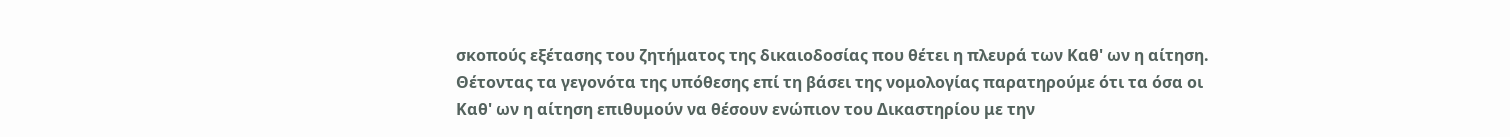σκοπούς εξέτασης του ζητήματος της δικαιοδοσίας που θέτει η πλευρά των Καθ' ων η αίτηση. Θέτοντας τα γεγονότα της υπόθεσης επί τη βάσει της νομολογίας παρατηρούμε ότι τα όσα οι Καθ' ων η αίτηση επιθυμούν να θέσουν ενώπιον του Δικαστηρίου με την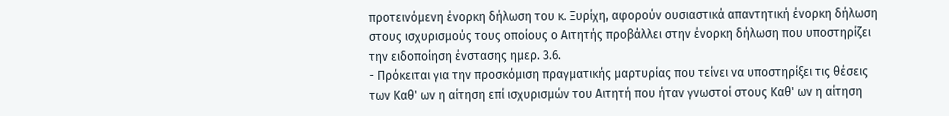προτεινόμενη ένορκη δήλωση του κ. Ξυρίχη, αφορούν ουσιαστικά απαντητική ένορκη δήλωση στους ισχυρισμούς τους οποίους ο Αιτητής προβάλλει στην ένορκη δήλωση που υποστηρίζει την ειδοποίηση ένστασης ημερ. 3.6.
- Πρόκειται για την προσκόμιση πραγματικής μαρτυρίας που τείνει να υποστηρίξει τις θέσεις των Καθ' ων η αίτηση επί ισχυρισμών του Αιτητή που ήταν γνωστοί στους Καθ' ων η αίτηση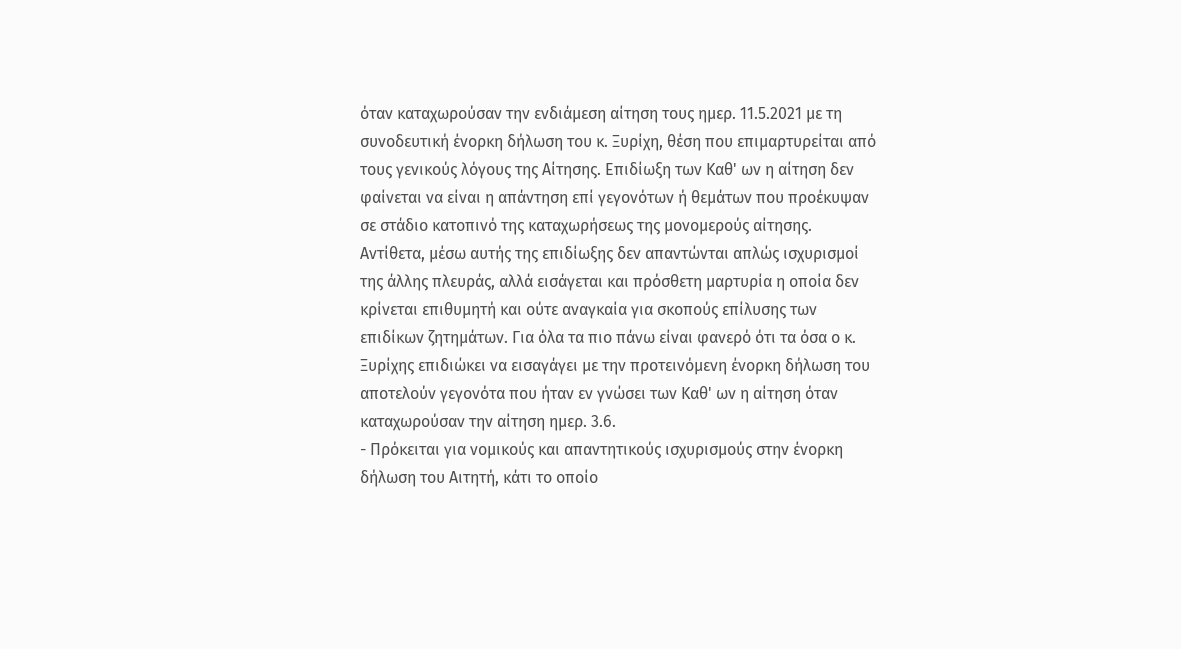όταν καταχωρούσαν την ενδιάμεση αίτηση τους ημερ. 11.5.2021 με τη συνοδευτική ένορκη δήλωση του κ. Ξυρίχη, θέση που επιμαρτυρείται από τους γενικούς λόγους της Αίτησης. Επιδίωξη των Καθ' ων η αίτηση δεν φαίνεται να είναι η απάντηση επί γεγονότων ή θεμάτων που προέκυψαν σε στάδιο κατοπινό της καταχωρήσεως της μονομερούς αίτησης. Αντίθετα, μέσω αυτής της επιδίωξης δεν απαντώνται απλώς ισχυρισμοί της άλλης πλευράς, αλλά εισάγεται και πρόσθετη μαρτυρία η οποία δεν κρίνεται επιθυμητή και ούτε αναγκαία για σκοπούς επίλυσης των επιδίκων ζητημάτων. Για όλα τα πιο πάνω είναι φανερό ότι τα όσα ο κ. Ξυρίχης επιδιώκει να εισαγάγει με την προτεινόμενη ένορκη δήλωση του αποτελούν γεγονότα που ήταν εν γνώσει των Καθ' ων η αίτηση όταν καταχωρούσαν την αίτηση ημερ. 3.6.
- Πρόκειται για νομικούς και απαντητικούς ισχυρισμούς στην ένορκη δήλωση του Αιτητή, κάτι το οποίο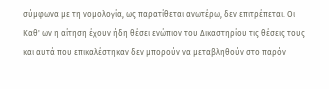σύμφωνα με τη νομολογία, ως παρατίθεται ανωτέρω, δεν επιτρέπεται. Οι Καθ' ων η αίτηση έχουν ήδη θέσει ενώπιον του Δικαστηρίου τις θέσεις τους και αυτά που επικαλέστηκαν δεν μπορούν να μεταβληθούν στο παρόν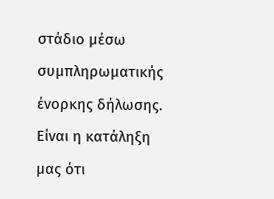στάδιο μέσω συμπληρωματικής ένορκης δήλωσης. Είναι η κατάληξη μας ότι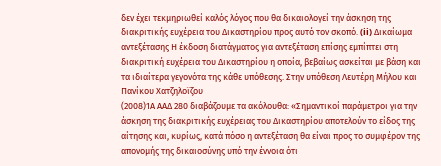δεν έχει τεκμηριωθεί καλός λόγος που θα δικαιολογεί την άσκηση της διακριτικής ευχέρεια του Δικαστηρίου προς αυτό τον σκοπό. (ii) Δικαίωμα αντεξέτασης Η έκδοση διατάγματος για αντεξέταση επίσης εμπίπτει στη διακριτική ευχέρεια του Δικαστηρίου η οποία, βεβαίως ασκείται με βάση και τα ιδιαίτερα γεγονότα της κάθε υπόθεσης. Στην υπόθεση Λευτέρη Μήλου και Πανίκου Χατζηλοϊζου
(2008)1Α ΑΑΔ 280 διαβάζουμε τα ακόλουθα: «Σημαντικοί παράμετροι για την άσκηση της διακριτικής ευχέρειας του Δικαστηρίου αποτελούν το είδος της αίτησης και, κυρίως, κατά πόσο η αντεξέταση θα είναι προς το συμφέρον της απονομής της δικαιοσύνης υπό την έννοια ότι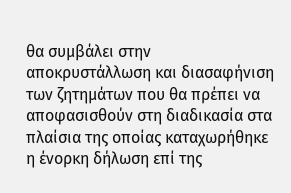θα συμβάλει στην αποκρυστάλλωση και διασαφήνιση των ζητημάτων που θα πρέπει να αποφασισθούν στη διαδικασία στα πλαίσια της οποίας καταχωρήθηκε η ένορκη δήλωση επί της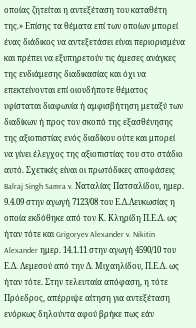οποίας ζητείται η αντεξέταση του καταθέτη της.» Επίσης τα θέματα επί των οποίων μπορεί ένας διάδικος να αντεξετάσει είναι περιορισμένα και πρέπει να εξυπηρετούν τις άμεσες ανάγκες της ενδιάμεσης διαδικασίας και όχι να επεκτείνονται επί οιουδήποτε θέματος υφίσταται διαφωνία ή αμφισβήτηση μεταξύ των διαδίκων ή προς τον σκοπό της εξασθένησης της αξιοπιστίας ενός διαδίκου ούτε και μπορεί να γίνει έλεγχος της αξιοπιστίας του στο στάδιο αυτό. Σχετικές είναι οι πρωτόδικες αποφάσεις Balraj Singh Samra v. Ναταλίας Πατσαλίδου, ημερ. 9.4.09 στην αγωγή 7123/08 του Ε.Δ.Λευκωσίας η οποία εκδόθηκε από τον Κ. Κληρίδη Π.Ε.Δ. ως ήταν τότε και Grigoryev Alexander v. Nikitin Alexander ημερ. 14.1.11 στην αγωγή 4590/10 του Ε.Δ. Λεμεσού από την Δ. Μιχαηλίδου, Π.Ε.Δ. ως ήταν τότε. Στην τελευταία απόφαση, η τότε Πρόεδρος, απέρριψε αίτηση για αντεξέταση ενόρκως δηλούντα αφού βρήκε πως εάν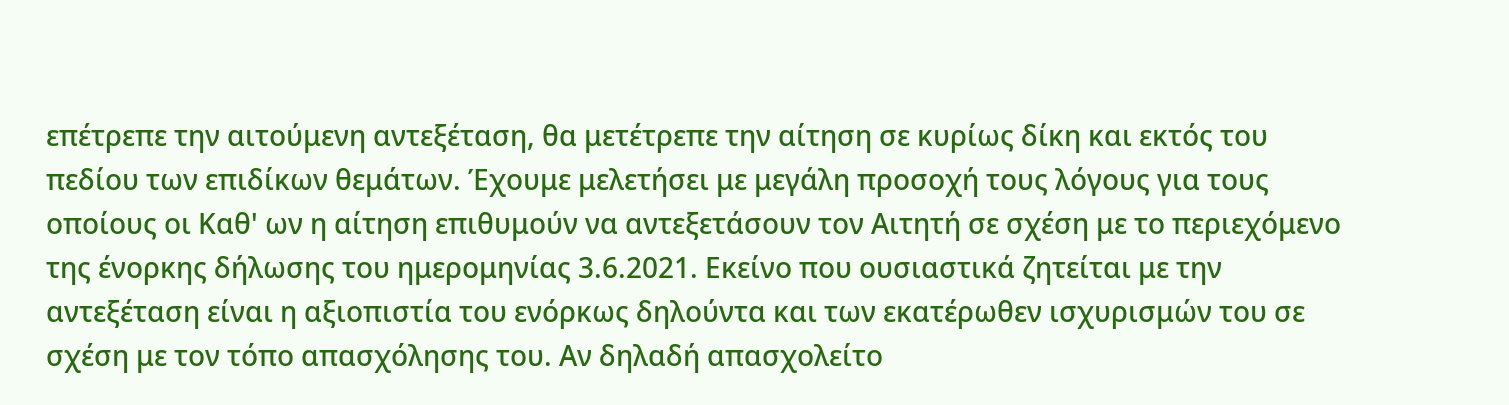επέτρεπε την αιτούμενη αντεξέταση, θα μετέτρεπε την αίτηση σε κυρίως δίκη και εκτός του πεδίου των επιδίκων θεμάτων. Έχουμε μελετήσει με μεγάλη προσοχή τους λόγους για τους οποίους οι Καθ' ων η αίτηση επιθυμούν να αντεξετάσουν τον Αιτητή σε σχέση με το περιεχόμενο της ένορκης δήλωσης του ημερομηνίας 3.6.2021. Εκείνο που ουσιαστικά ζητείται με την αντεξέταση είναι η αξιοπιστία του ενόρκως δηλούντα και των εκατέρωθεν ισχυρισμών του σε σχέση με τον τόπο απασχόλησης του. Αν δηλαδή απασχολείτο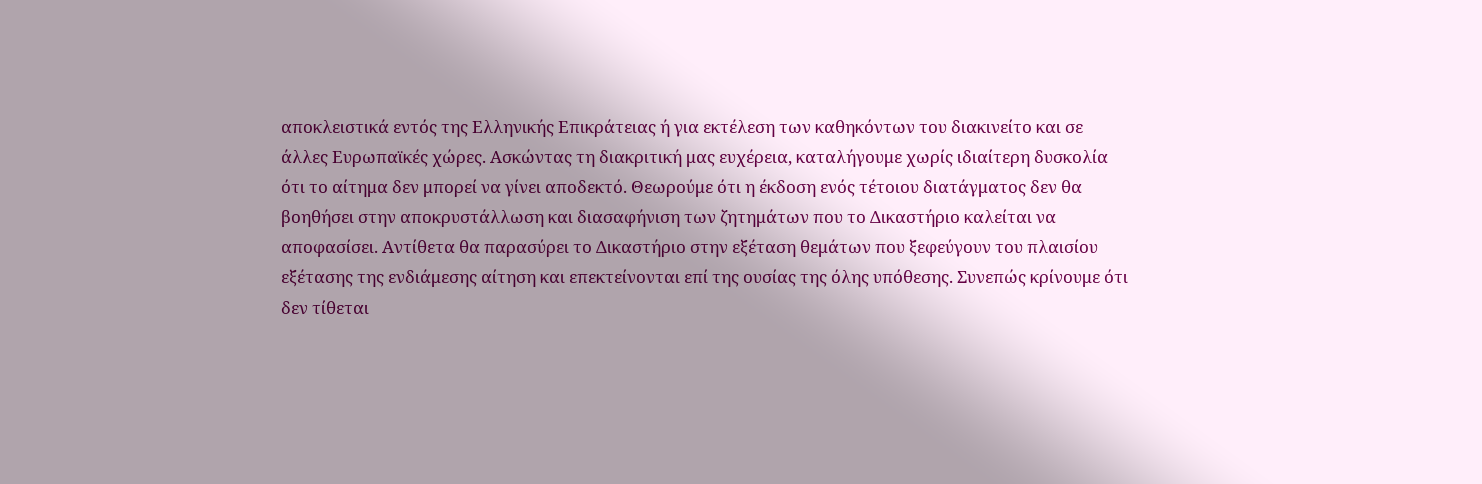αποκλειστικά εντός της Ελληνικής Επικράτειας ή για εκτέλεση των καθηκόντων του διακινείτο και σε άλλες Ευρωπαϊκές χώρες. Ασκώντας τη διακριτική μας ευχέρεια, καταλήγουμε χωρίς ιδιαίτερη δυσκολία ότι το αίτημα δεν μπορεί να γίνει αποδεκτό. Θεωρούμε ότι η έκδοση ενός τέτοιου διατάγματος δεν θα βοηθήσει στην αποκρυστάλλωση και διασαφήνιση των ζητημάτων που το Δικαστήριο καλείται να αποφασίσει. Αντίθετα θα παρασύρει το Δικαστήριο στην εξέταση θεμάτων που ξεφεύγουν του πλαισίου εξέτασης της ενδιάμεσης αίτηση και επεκτείνονται επί της ουσίας της όλης υπόθεσης. Συνεπώς κρίνουμε ότι δεν τίθεται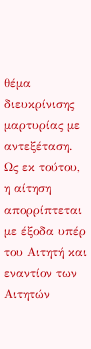θέμα διευκρίνισης μαρτυρίας με αντεξέταση. Ως εκ τούτου, η αίτηση απορρίπτεται με έξοδα υπέρ του Αιτητή και εναντίον των Αιτητών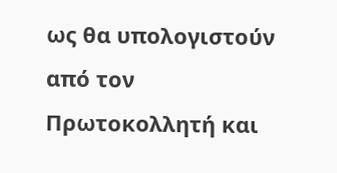ως θα υπολογιστούν από τον Πρωτοκολλητή και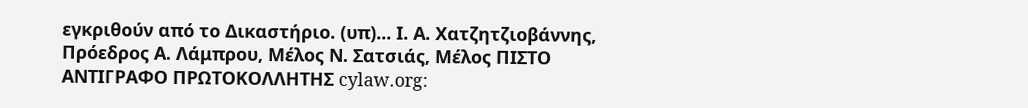εγκριθούν από το Δικαστήριο. (υπ)... Ι. Α. Χατζητζιοβάννης, Πρόεδρος Α. Λάμπρου, Μέλος Ν. Σατσιάς, Μέλος ΠΙΣΤΟ ΑΝΤΙΓΡΑΦΟ ΠΡΩΤΟΚΟΛΛΗΤΗΣ cylaw.org: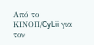Από το ΚΙΝOΠ/CyLii για τον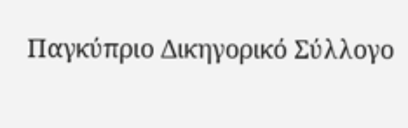Παγκύπριο Δικηγορικό Σύλλογο